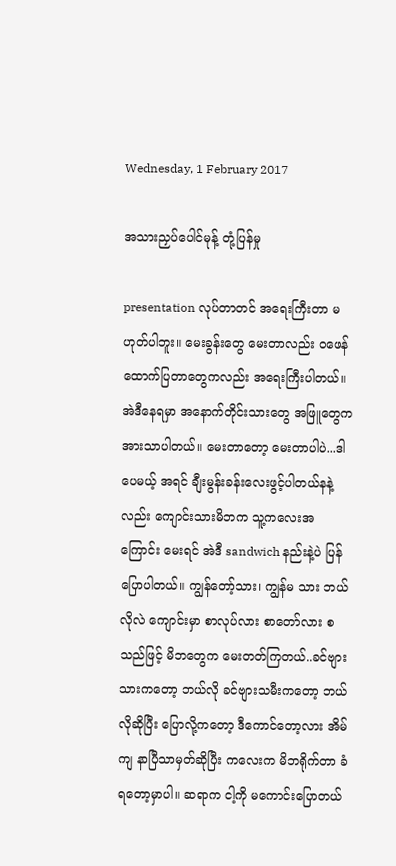Wednesday, 1 February 2017

အသားညှပ်ပေါင်မုန့် တုံ့ပြန်မှု

presentation လုပ်တာတင် အရေးကြီးတာ မဟုတ်ပါဘူး။ မေးခွန်းတွေ မေးတာလည်း ၀ဖေန် ထောက်ပြတာတွေကလည်း အရေးကြီးပါတယ်။ အဲဒီနေရမှာ အနောက်တိုင်းသားတွေ အဖြူတွေက အားသာပါတယ်။ မေးတာတော့ မေးတာပါပဲ...ဒါပေမယ့် အရင် ချီးမွန်းခန်းလေးဖွင့်ပါတယ်နနဲ့လည်း ကျောင်းသားမိဘက သူ့ကလေးအကြောင်း မေးရင် အဲဒီ sandwich နည်းနဲ့ပဲ ပြန်ပြောပါတယ်။ ကျွန်တော့်သား၊ ကျွန်မ သား ဘယ်လိုလဲ ကျောင်းမှာ စာလုပ်လား စာတော်လား စသည်ဖြင့် မိဘတွေက မေးတတ်ကြတယ်..ခင်ဗျားသားကတော့ ဘယ်လို ခင်ဗျားသမီးကတော့ ဘယ်လိုဆိုပြီး ပြောလို့ကတော့ ဒီကောင်တော့လား အိမ်ကျ နာပြီသာမှတ်ဆိုပြီး ကလေးက မိဘရိုက်တာ ခံရတော့မှာပါ။ ဆရာက ငါ့ကို မကောင်းပြောတယ်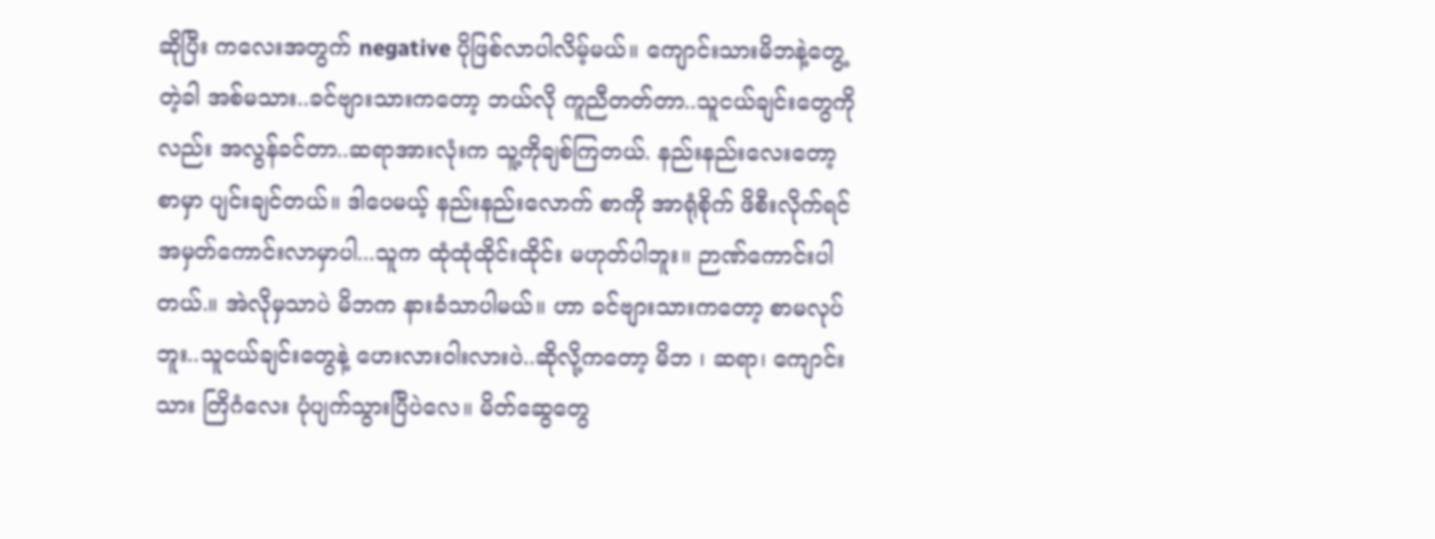ဆိုပြီး ကလေးအတွက် negative ပိုဖြစ်လာပါလိမ့်မယ်။ ကျောင်းသားမိဘနဲ့တွေ့တဲ့ခါ အစ်မသား..ခင်ဗျားသားကတော့ ဘယ်လို ကူညီတတ်တာ..သူငယ်ချင်းတွေကိုလည်း အလွန်ခင်တာ..ဆရာအားလုံးက သူ့ကိုချစ်ကြတယ်. နည်းနည်းလေးတော့ စာမှာ ပျင်းချင်တယ်။ ဒါပေမယ့် နည်းနည်းလောက် စာကို အာရုံစိုက် ဖိစီးလိုက်ရင် အမှတ်ကောင်းလာမှာပါ...သူက ထုံထုံထိုင်းထိုင်း မဟုတ်ပါဘူး။ ဉာဏ်ကောင်းပါတယ်.။ အဲလိုမှသာပဲ မိဘက နားခံသာပါမယ်။ ဟာ ခင်ဗျားသားကတော့ စာမလုပ်ဘူး..သူငယ်ချင်းတွေနဲ့ ဟေးလားဝါးလားပဲ..ဆိုလို့ကတော့ မိဘ ၊ ဆရာ၊ ကျောင်းသား တြိဂံလေး ပုံပျက်သွားပြီပဲလေ။ မိတ်ဆွေတွေ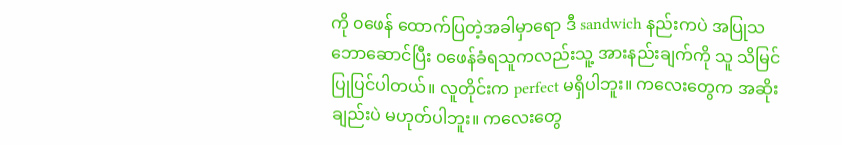ကို ၀ဖေန် ထောက်ပြတဲ့အခါမှာရော ဒီ sandwich နည်းကပဲ အပြုသဘောဆောင်ပြီး ၀ဖေန်ခံရသူကလည်းသူ့ အားနည်းချက်ကို သူ သိမြင် ပြုပြင်ပါတယ်။ လူတိုင်းက perfect မရှိပါဘူး။ ကလေးတွေက အဆိုးချည်းပဲ မဟုတ်ပါဘူး။ ကလေးတွေ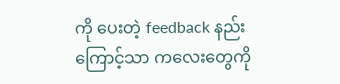ကို ပေးတဲ့ feedback နည်းကြောင့်သာ ကလေးတွေကို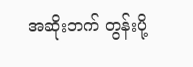အဆိုးဘက် တွန်းပို့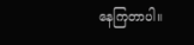နေကြတာပါ။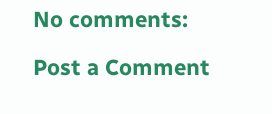No comments:

Post a Comment